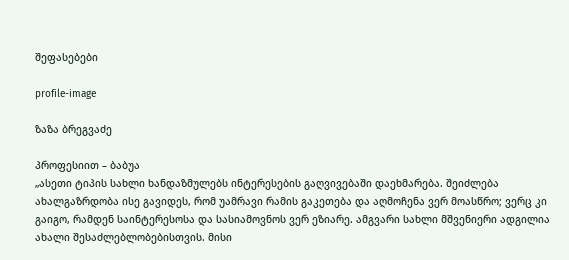შეფასებები

profile-image

ზაზა ბრეგვაძე

პროფესიით – ბაბუა
„ასეთი ტიპის სახლი ხანდაზმულებს ინტერესების გაღვივებაში დაეხმარება. შეიძლება ახალგაზრდობა ისე გავიდეს, რომ უამრავი რამის გაკეთება და აღმოჩენა ვერ მოასწრო; ვერც კი გაიგო, რამდენ საინტერესოსა და სასიამოვნოს ვერ ეზიარე. ამგვარი სახლი მშვენიერი ადგილია ახალი შესაძლებლობებისთვის. მისი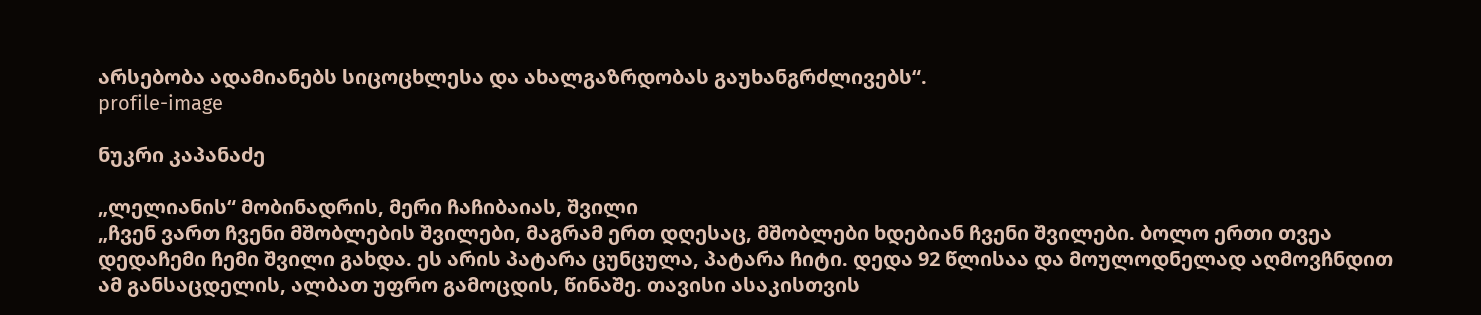არსებობა ადამიანებს სიცოცხლესა და ახალგაზრდობას გაუხანგრძლივებს“.
profile-image

ნუკრი კაპანაძე

„ლელიანის“ მობინადრის, მერი ჩაჩიბაიას, შვილი
„ჩვენ ვართ ჩვენი მშობლების შვილები, მაგრამ ერთ დღესაც, მშობლები ხდებიან ჩვენი შვილები. ბოლო ერთი თვეა დედაჩემი ჩემი შვილი გახდა. ეს არის პატარა ცუნცულა, პატარა ჩიტი. დედა 92 წლისაა და მოულოდნელად აღმოვჩნდით ამ განსაცდელის, ალბათ უფრო გამოცდის, წინაშე. თავისი ასაკისთვის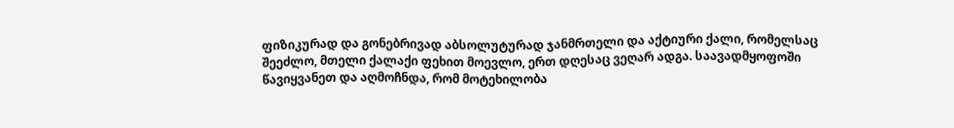ფიზიკურად და გონებრივად აბსოლუტურად ჯანმრთელი და აქტიური ქალი, რომელსაც შეეძლო, მთელი ქალაქი ფეხით მოევლო, ერთ დღესაც ვეღარ ადგა. საავადმყოფოში წავიყვანეთ და აღმოჩნდა, რომ მოტეხილობა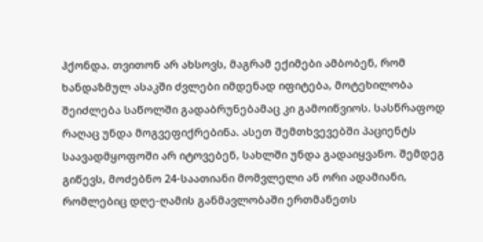ჰქონდა. თვითონ არ ახსოვს, მაგრამ ექიმები ამბობენ, რომ ხანდაზმულ ასაკში ძვლები იმდენად იფიტება, მოტეხილობა შეიძლება საწოლში გადაბრუნებამაც კი გამოიწვიოს. სასწრაფოდ რაღაც უნდა მოგვეფიქრებინა. ასეთ შემთხვევებში პაციენტს საავადმყოფოში არ იტოვებენ, სახლში უნდა გადაიყვანო. შემდეგ გიწევს, მოძებნო 24-საათიანი მომვლელი ან ორი ადამიანი, რომლებიც დღე-ღამის განმავლობაში ერთმანეთს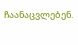ჩაანაცვლებენ.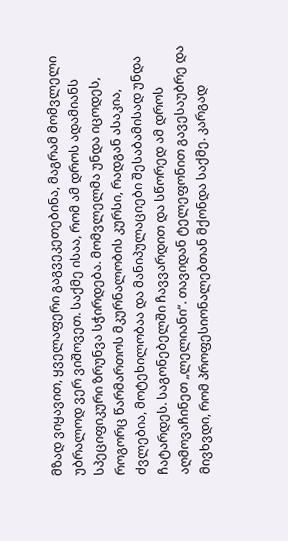მზად ვიყავით, ყველაფერი გაგვეკეთებინა, მაგრამ მომვლელი უბრალოდ ვერ ვიშოვეთ. საქმე ისაა, რომ ამ დროს ადამიანს სპეციფიკური ზრუნვა სჭირდება. მომვლელმა უნდა იცოდეს, როგორც წარმართოს მკურნალობის კურსი, რადგან ასაკია, ძვლებია, მოტეხილობაა და მანიპულაციები შესაბამისად უნდა ჩატარდეს. საგონებელში ჩავვარდით და სწორედ ამ დროს აღმოვაჩინეთ „ლელიანი“. თავიდან ტელეფონით გავესაუბრე და მივხვდი, რომ პროფესიონალებთან მქონდა საქმე. კარგად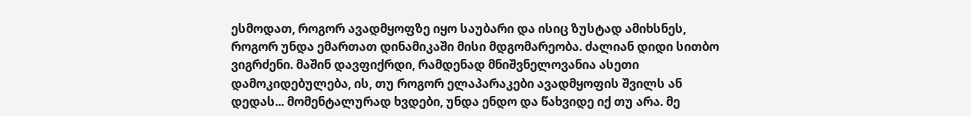ესმოდათ, როგორ ავადმყოფზე იყო საუბარი და ისიც ზუსტად ამიხსნეს, როგორ უნდა ემართათ დინამიკაში მისი მდგომარეობა. ძალიან დიდი სითბო ვიგრძენი. მაშინ დავფიქრდი, რამდენად მნიშვნელოვანია ასეთი დამოკიდებულება, ის, თუ როგორ ელაპარაკები ავადმყოფის შვილს ან დედას... მომენტალურად ხვდები, უნდა ენდო და წახვიდე იქ თუ არა. მე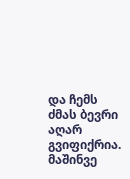და ჩემს ძმას ბევრი აღარ გვიფიქრია. მაშინვე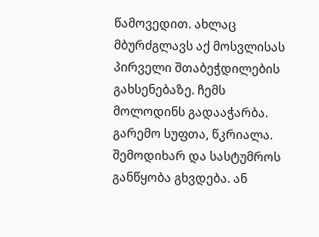წამოვედით. ახლაც მბურძგლავს აქ მოსვლისას პირველი შთაბეჭდილების გახსენებაზე. ჩემს მოლოდინს გადააჭარბა. გარემო სუფთა, წკრიალა. შემოდიხარ და სასტუმროს განწყობა გხვდება. ან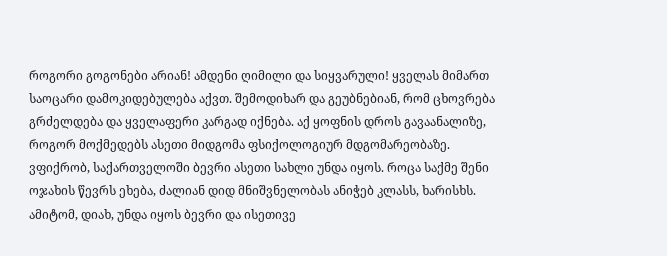როგორი გოგონები არიან! ამდენი ღიმილი და სიყვარული! ყველას მიმართ საოცარი დამოკიდებულება აქვთ. შემოდიხარ და გეუბნებიან, რომ ცხოვრება გრძელდება და ყველაფერი კარგად იქნება. აქ ყოფნის დროს გავაანალიზე, როგორ მოქმედებს ასეთი მიდგომა ფსიქოლოგიურ მდგომარეობაზე. ვფიქრობ, საქართველოში ბევრი ასეთი სახლი უნდა იყოს. როცა საქმე შენი ოჯახის წევრს ეხება, ძალიან დიდ მნიშვნელობას ანიჭებ კლასს, ხარისხს. ამიტომ, დიახ, უნდა იყოს ბევრი და ისეთივე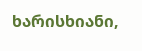ხარისხიანი,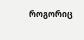როგორიც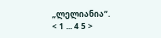„ლელიანია“.
< 1 ... 4 5 >